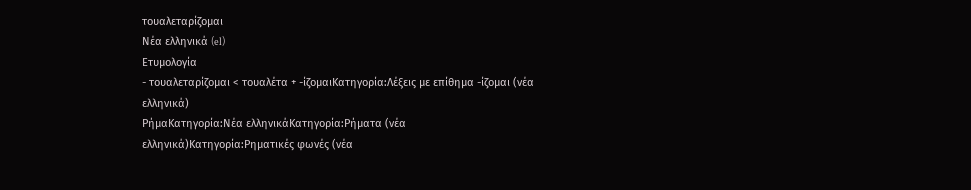τουαλεταρίζομαι
Νέα ελληνικά (el)
Ετυμολογία
- τουαλεταρίζομαι < τουαλέτα + -ίζομαιΚατηγορία:Λέξεις με επίθημα -ίζομαι (νέα ελληνικά)
ΡήμαΚατηγορία:Νέα ελληνικάΚατηγορία:Ρήματα (νέα ελληνικά)Κατηγορία:Ρηματικές φωνές (νέα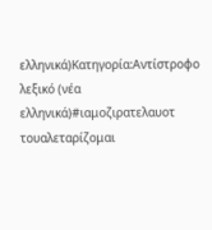ελληνικά)Κατηγορία:Αντίστροφο λεξικό (νέα ελληνικά)#ιαμοζιρατελαυοτ
τουαλεταρίζομαι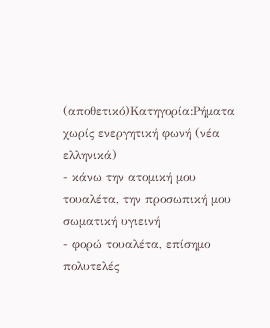(αποθετικό)Κατηγορία:Ρήματα χωρίς ενεργητική φωνή (νέα ελληνικά)
- κάνω την ατομική μου τουαλέτα, την προσωπική μου σωματική υγιεινή
- φορώ τουαλέτα, επίσημο πολυτελές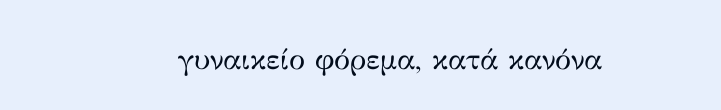γυναικείο φόρεμα, κατά κανόνα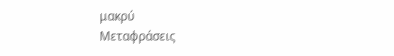μακρύ
Μεταφράσεις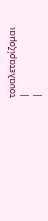τουαλεταρίζομαι
|
|